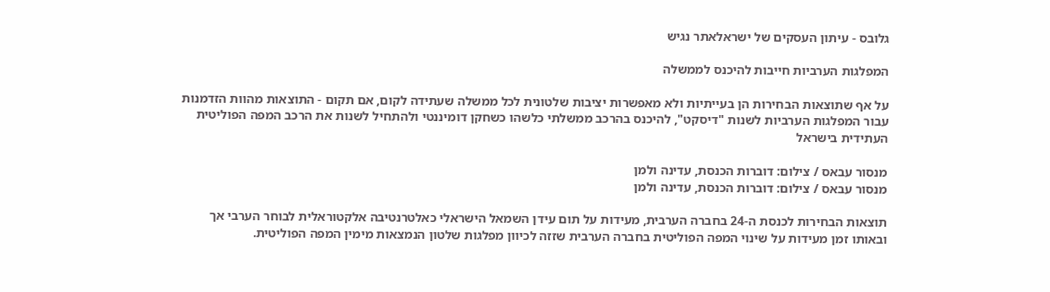גלובס - עיתון העסקים של ישראלאתר נגיש

המפלגות הערביות חייבות להיכנס לממשלה

על אף שתוצאות הבחירות הן בעייתיות ולא מאפשרות יציבות שלטונית לכל ממשלה שעתידה לקום, אם תקום - התוצאות מהוות הזדמנות עבור המפלגות הערביות לשנות "דיסקט", להיכנס בהרכב ממשלתי כלשהו כשחקן דומיננטי ולהתחיל לשנות את הרכב המפה הפוליטית העתידית בישראל

מנסור עבאס / צילום: דוברות הכנסת, עדינה ולמן
מנסור עבאס / צילום: דוברות הכנסת, עדינה ולמן

תוצאות הבחירות לכנסת ה-24 בחברה הערבית, מעידות על תום עידן השמאל הישראלי כאלטרנטיבה אלקטוראלית לבוחר הערבי אך ובאותו זמן מעידות על שינוי המפה הפוליטית בחברה הערבית שזזה לכיוון מפלגות שלטון הנמצאות מימין המפה הפוליטית.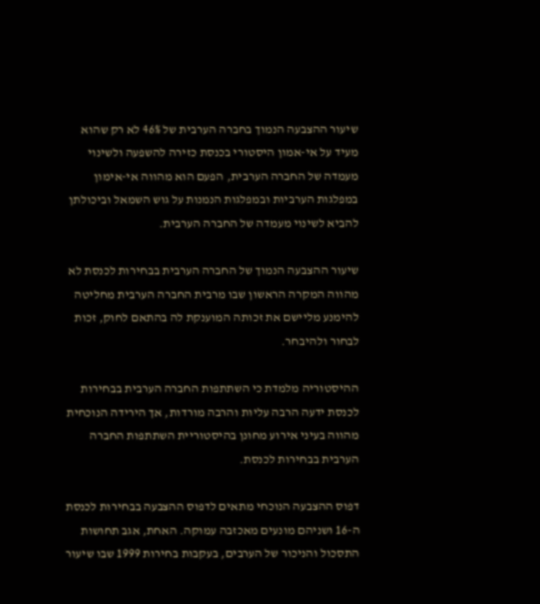שיעור ההצבעה הנמוך בחברה הערבית של 46% לא רק שהוא מעיד על אי-אמון היסטורי בכנסת כזירה להשפעה ולשינוי מעמדה של החברה הערבית, הפעם הוא מהווה אי-אימון במפלגות הערביות ובמפלגות הנמנות על גוש השמאל וביכולתן להביא לשינוי מעמדה של החברה הערבית.

שיעור ההצבעה הנמוך של החברה הערבית בבחירות לכנסת לא מהווה המקרה הראשון שבו מרבית החברה הערבית מחליטה להימנע מליישם את זכותה המוענקת לה בהתאם לחוק, זכות לבחור ולהיבחר.

ההיסטוריה מלמדת כי השתתפות החברה הערבית בבחירות לכנסת ידעה הרבה עליות והרבה מורדות, אך הירידה הנוכחית מהווה בעיני אירוע מחונן בהיסטוריית השתתפות החברה הערבית בבחירות לכנסת.

דפוס ההצבעה הנוכחי מתאים לדפוס ההצבעה בבחירות לכנסת ה-16 ושניהם מונעים מאכזבה עמוקה. האחת, אגב תחושות התסכול והניכור של הערבים, בעקבות בחירות 1999 שבו שיעור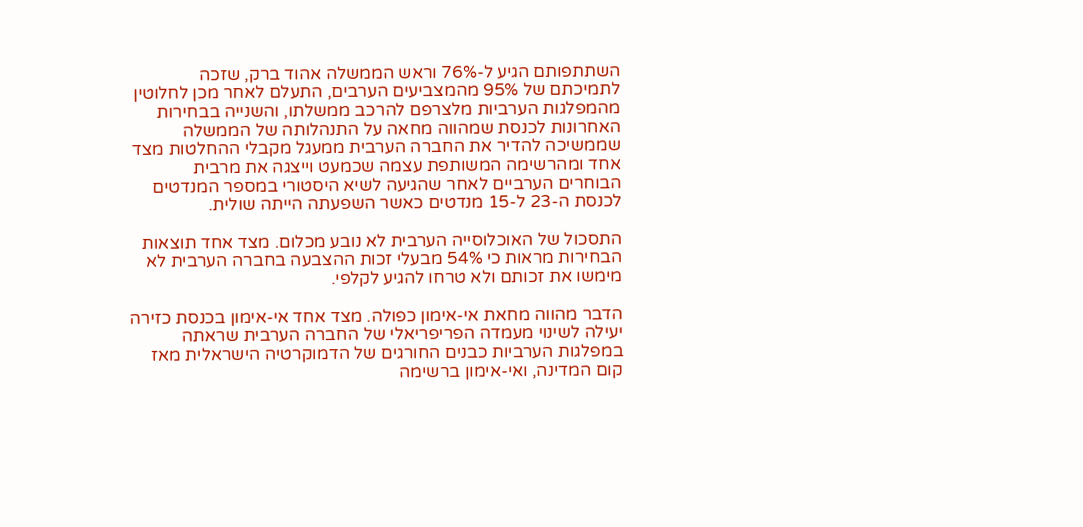השתתפותם הגיע ל-76% וראש הממשלה אהוד ברק, שזכה לתמיכתם של 95% מהמצביעים הערבים, התעלם לאחר מכן לחלוטין מהמפלגות הערביות מלצרפם להרכב ממשלתו, והשנייה בבחירות האחרונות לכנסת שמהווה מחאה על התנהלותה של הממשלה שממשיכה להדיר את החברה הערבית ממעגל מקבלי ההחלטות מצד אחד ומהרשימה המשותפת עצמה שכמעט וייצגה את מרבית הבוחרים הערביים לאחר שהגיעה לשיא היסטורי במספר המנדטים לכנסת ה-23 ל-15 מנדטים כאשר השפעתה הייתה שולית.

התסכול של האוכלוסייה הערבית לא נובע מכלום. מצד אחד תוצאות הבחירות מראות כי 54% מבעלי זכות ההצבעה בחברה הערבית לא מימשו את זכותם ולא טרחו להגיע לקלפי.

הדבר מהווה מחאת אי-אימון כפולה. מצד אחד אי-אימון בכנסת כזירה יעילה לשינוי מעמדה הפריפריאלי של החברה הערבית שראתה במפלגות הערביות כבנים החורגים של הדמוקרטיה הישראלית מאז קום המדינה, ואי-אימון ברשימה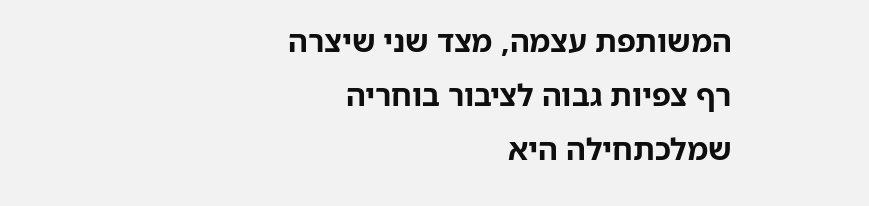המשותפת עצמה, מצד שני שיצרה רף צפיות גבוה לציבור בוחריה שמלכתחילה היא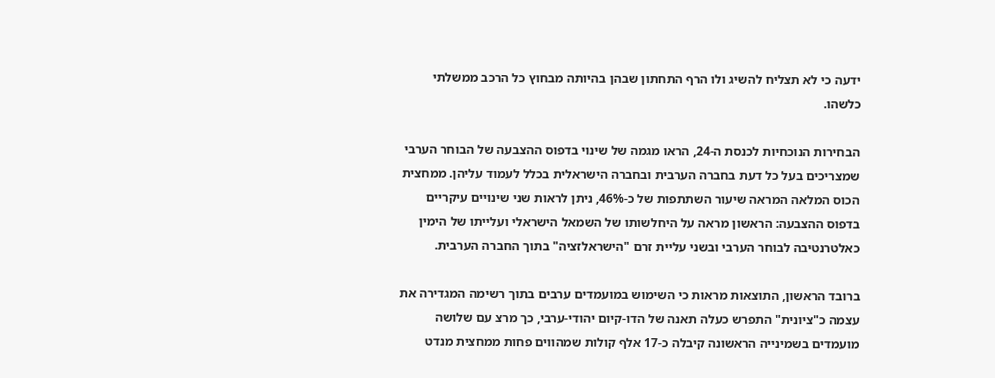ידעה כי לא תצליח להשיג ולו הרף התחתון שבהן בהיותה מבחוץ כל הרכב ממשלתי כלשהו.

הבחירות הנוכחיות לכנסת ה-24, הראו מגמה של שינוי בדפוס ההצבעה של הבוחר הערבי שמצריכים בעל כל דעת בחברה הערבית ובחברה הישראלית בכלל לעמוד עליהן. ממחצית הכוס המלאה המראה שיעור השתתפות של כ-46%, ניתן לראות שני שינויים עיקריים בדפוס ההצבעה: הראשון מראה על היחלשותו של השמאל הישראלי ועלייתו של הימין כאלטרנטיבה לבוחר הערבי ובשני עליית זרם "הישראלזציה" בתוך החברה הערבית.

ברובד הראשון, התוצאות מראות כי השימוש במועמדים ערבים בתוך רשימה המגדירה את עצמה כ"ציונית" התפרש כעלה תאנה של הדו-קיום יהודי-ערבי, כך מרצ עם שלושה מועמדים בשמינייה הראשונה קיבלה כ-17 אלף קולות שמהווים פחות ממחצית מנדט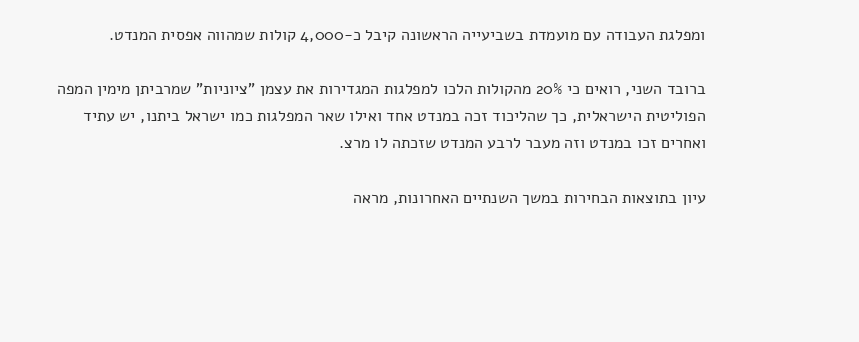ומפלגת העבודה עם מועמדת בשביעייה הראשונה קיבל כ-4,000 קולות שמהווה אפסית המנדט.

ברובד השני, רואים כי 20% מהקולות הלכו למפלגות המגדירות את עצמן "ציוניות" שמרביתן מימין המפה הפוליטית הישראלית, כך שהליכוד זכה במנדט אחד ואילו שאר המפלגות כמו ישראל ביתנו, יש עתיד ואחרים זכו במנדט וזה מעבר לרבע המנדט שזכתה לו מרצ.

עיון בתוצאות הבחירות במשך השנתיים האחרונות, מראה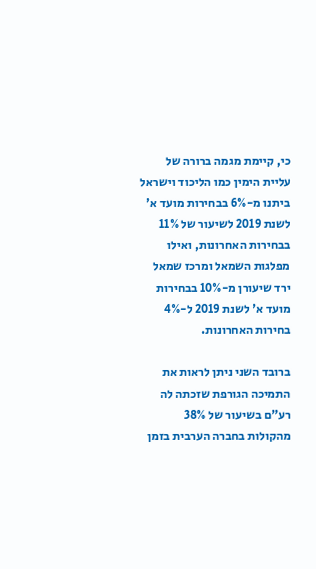כי, קיימת מגמה ברורה של עליית הימין כמו הליכוד וישראל ביתנו מ-6% בבחירות מועד א' לשנת 2019 לשיעור של 11% בבחירות האחרונות, ואילו מפלגות השמאל ומרכז שמאל ירד שיעורן מ-10% בבחירות מועד א' לשנת 2019 ל-4% בחירות האחרונות.

ברובד השני ניתן לראות את התמיכה הגורפת שזכתה לה רע"ם בשיעור של 38% מהקולות בחברה הערבית בזמן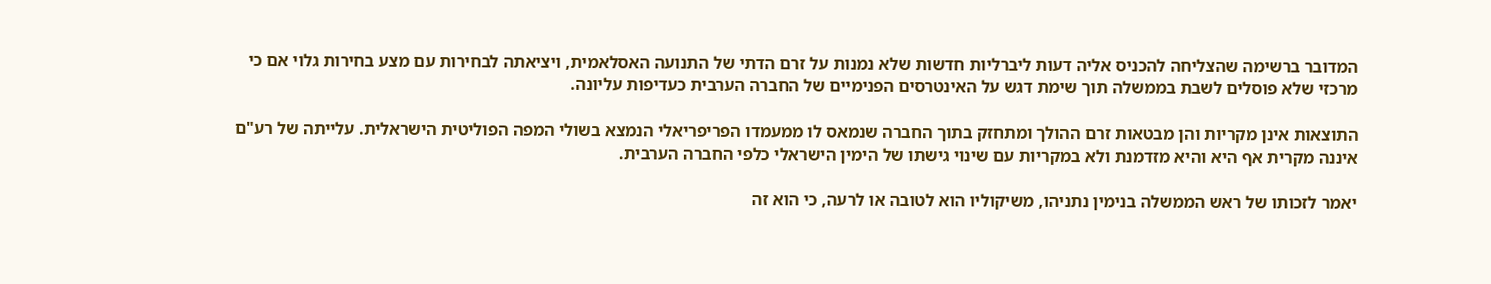המדובר ברשימה שהצליחה להכניס אליה דעות ליברליות חדשות שלא נמנות על זרם הדתי של התנועה האסלאמית, ויציאתה לבחירות עם מצע בחירות גלוי אם כי מרכזי שלא פוסלים לשבת בממשלה תוך שימת דגש על האינטרסים הפנימיים של החברה הערבית כעדיפות עליונה.

התוצאות אינן מקריות והן מבטאות זרם ההולך ומתחזק בתוך החברה שנמאס לו ממעמדו הפריפריאלי הנמצא בשולי המפה הפוליטית הישראלית. עלייתה של רע"ם איננה מקרית אף היא והיא מזדמנת ולא במקריות עם שינוי גישתו של הימין הישראלי כלפי החברה הערבית.

יאמר לזכותו של ראש הממשלה בנימין נתניהו, משיקוליו הוא לטובה או לרעה, כי הוא זה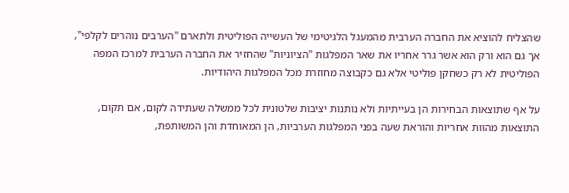שהצליח להוציא את החברה הערבית מהמעגל הלגיטימי של העשייה הפוליטית ולתארם "הערבים נוהרים לקלפי", אך גם הוא ורק הוא אשר גרר אחריו את שאר המפלגות "הציוניות" שהחזיר את החברה הערבית למרכז המפה הפוליטית לא רק כשחקן פוליטי אלא גם כקבוצה מחוזרת מכל המפלגות היהודיות.

על אף שתוצאות הבחירות הן בעייתיות ולא נותנות יציבות שלטונית לכל ממשלה שעתידה לקום, אם תקום, התוצאות מהוות אחריות והוראת שעה בפני המפלגות הערביות, הן המאוחדת והן המשותפת,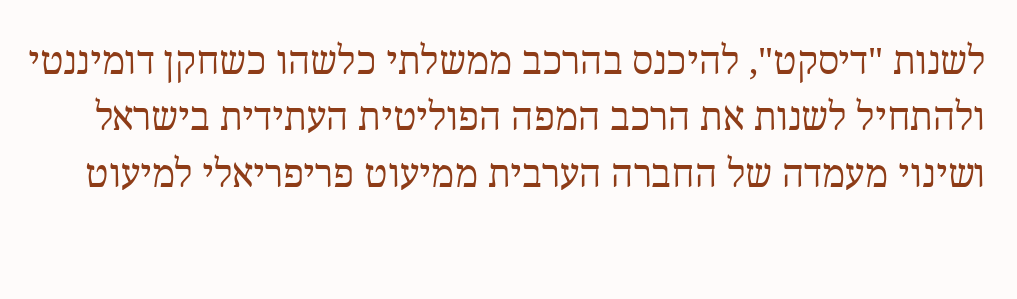לשנות "דיסקט", להיכנס בהרכב ממשלתי כלשהו כשחקן דומיננטי ולהתחיל לשנות את הרכב המפה הפוליטית העתידית בישראל ושינוי מעמדה של החברה הערבית ממיעוט פריפריאלי למיעוט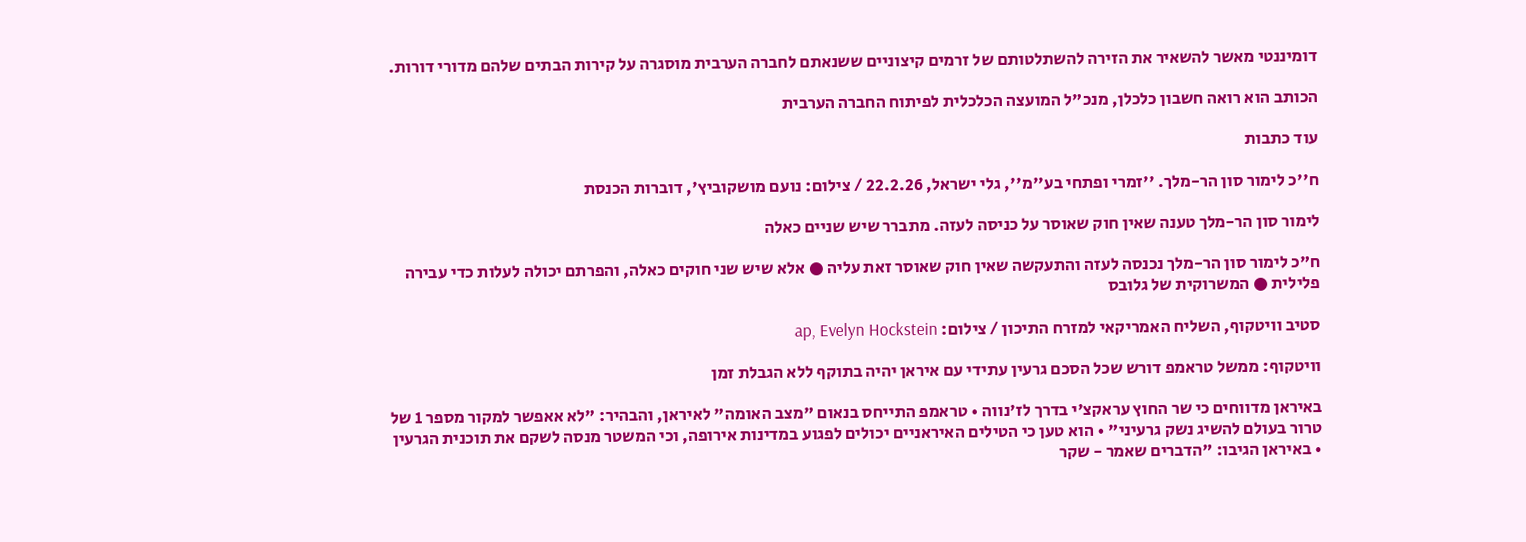דומיננטי מאשר להשאיר את הזירה להשתלטותם של זרמים קיצוניים ששנאתם לחברה הערבית מוסגרה על קירות הבתים שלהם מדורי דורות.

הכותב הוא רואה חשבון כלכלן, מנכ"ל המועצה הכלכלית לפיתוח החברה הערבית

עוד כתבות

ח''כ לימור סון הר-מלך. ''זמרי ופתחי בע''מ'', גלי ישראל, 22.2.26 / צילום: נועם מושקוביץ', דוברות הכנסת

לימור סון הר-מלך טענה שאין חוק שאוסר על כניסה לעזה. מתברר שיש שניים כאלה

ח"כ לימור סון הר-מלך נכנסה לעזה והתעקשה שאין חוק שאוסר זאת עליה ● אלא שיש שני חוקים כאלה, והפרתם יכולה לעלות כדי עבירה פלילית ● המשרוקית של גלובס

סטיב וויטקוף, השליח האמריקאי למזרח התיכון / צילום: ap, Evelyn Hockstein

וויטקוף: ממשל טראמפ דורש שכל הסכם גרעין עתידי עם איראן יהיה בתוקף ללא הגבלת זמן

באיראן מדווחים כי שר החוץ עראקצ'י בדרך לז'נווה • טראמפ התייחס בנאום "מצב האומה" לאיראן, והבהיר: "לא אאפשר למקור מספר 1 של טרור בעולם להשיג נשק גרעיני" • הוא טען כי הטילים האיראניים יכולים לפגוע במדינות אירופה, וכי המשטר מנסה לשקם את תוכנית הגרעין • באיראן הגיבו: "הדברים שאמר - שקר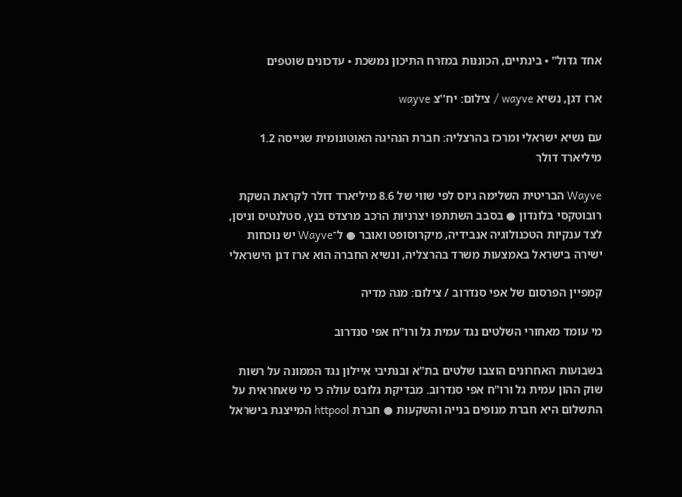אחד גדול" • בינתיים, הכוננות במזרח התיכון נמשכת • עדכונים שוטפים

ארז דגן, נשיא wayve / צילום: יח''צ wayve

עם נשיא ישראלי ומרכז בהרצליה: חברת הנהיגה האוטונומית שגייסה 1.2 מיליארד דולר

Wayve הבריטית השלימה גיוס לפי שווי של 8.6 מיליארד דולר לקראת השקת רובוטקסי בלונדון ● בסבב השתתפו יצרניות הרכב מרצדס בנץ, סטלנטיס וניסן, לצד ענקיות הטכנולוגיה אנבידיה, מיקרוסופט ואובר ● ל־Wayve יש נוכחות ישירה בישראל באמצעות משרד בהרצליה, ונשיא החברה הוא ארז דגן הישראלי

קמפיין הפרסום של אפי סנדרוב / צילום: מגה מדיה

מי עומד מאחורי השלטים נגד עמית גל ורו"ח אפי סנדרוב

בשבועות האחרונים הוצבו שלטים בת"א ובנתיבי איילון נגד הממונה על רשות שוק ההון עמית גל ורו"ח אפי סנדרוב. מבדיקת גלובס עולה כי מי שאחראית על התשלום היא חברת מנופים בנייה והשקעות ● חברת httpool המייצגת בישראל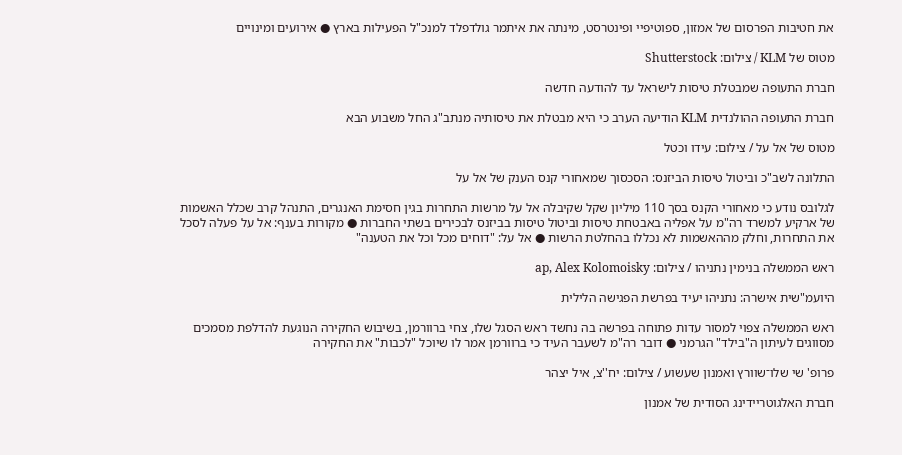את חטיבות הפרסום של אמזון, ספוטיפיי ופינטרסט, מינתה את איתמר גולדפלד למנכ"ל הפעילות בארץ ● אירועים ומינויים

מטוס של KLM / צילום: Shutterstock

חברת התעופה שמבטלת טיסות לישראל עד להודעה חדשה

חברת התעופה ההולנדית KLM הודיעה הערב כי היא מבטלת את טיסותיה מנתב"ג החל משבוע הבא

מטוס של אל על / צילום: עידו וכטל

התלונה לשב"כ וביטול טיסות הביזנס: הסכסוך שמאחורי קנס הענק של אל על

לגלובס נודע כי מאחורי הקנס בסך 110 מיליון שקל שקיבלה אל על מרשות התחרות בגין חסימת האנגרים, התנהל קרב שכלל האשמות של ארקיע למשרד רה"מ על אפליה באבטחת טיסות וביטול טיסות בביזנס לבכירים בשתי החברות ● מקורות בענף: אל על פעלה לסכל את התחרות, וחלק מההאשמות לא נכללו בהחלטת הרשות ● אל על: "דוחים מכל וכל את הטענה"

ראש הממשלה בנימין נתניהו / צילום: ap, Alex Kolomoisky

היועמ"שית אישרה: נתניהו יעיד בפרשת הפגישה הלילית

ראש הממשלה צפוי למסור עדות פתוחה בפרשה בה נחשד ראש הסגל שלו, צחי ברוורמן, בשיבוש החקירה הנוגעת להדלפת מסמכים מסווגים לעיתון ה"בילד" הגרמני ● דובר רה"מ לשעבר העיד כי ברוורמן אמר לו שיוכל "לכבות" את החקירה

פרופ' שי שלו־שוורץ ואמנון שעשוע / צילום: יח''צ, איל יצהר

חברת האלגוטריידינג הסודית של אמנון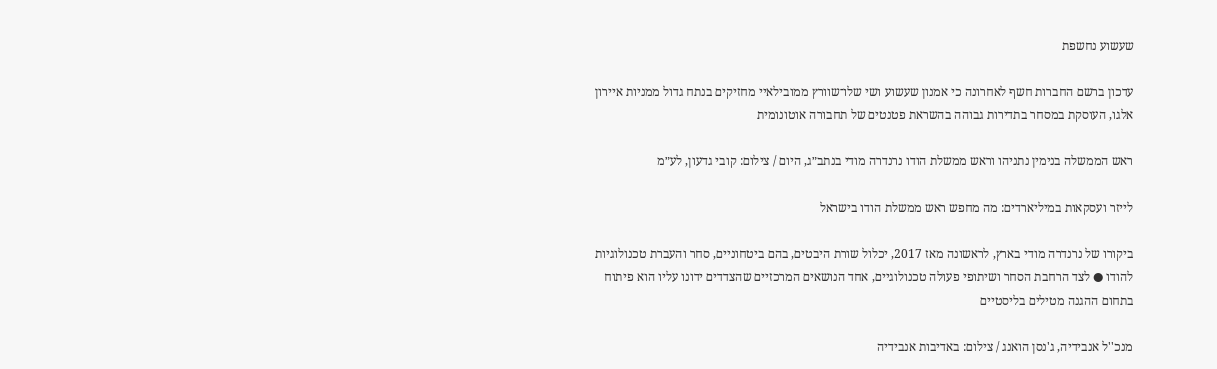שעשוע נחשפת

עדכון ברשם החברות חשף לאחרונה כי אמנון שעשוע ושי שלו־שוורץ ממובילאיי מחזיקים בנתח גדול ממניות איירון אלגו, העוסקת במסחר בתדירות גבוהה בהשראת פטנטים של תחבורה אוטונומית

ראש הממשלה בנימין נתניהו וראש ממשלת הודו נרנדרה מודי בנתב״ג, היום / צילום: קובי גדעון, לע״מ

לייזר ועסקאות במיליארדים: מה מחפש ראש ממשלת הודו בישראל

ביקורו של נרנדרה מודי בארץ, לראשונה מאז 2017, יכלול שורת היבטים, בהם ביטחוניים, סחר והעברת טכנולוגיות להודו ● לצד הרחבת הסחר ושיתופי פעולה טכנולוגיים, אחד הנושאים המרכזיים שהצדדים ידונו עליו הוא פיתוח בתחום ההגנה מטילים בליסטיים

מנכ''ל אנבידיה, ג'נסן הואנג / צילום: באדיבות אנבידיה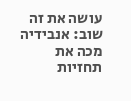עושה את זה שוב: אנבידיה מכה את תחזיות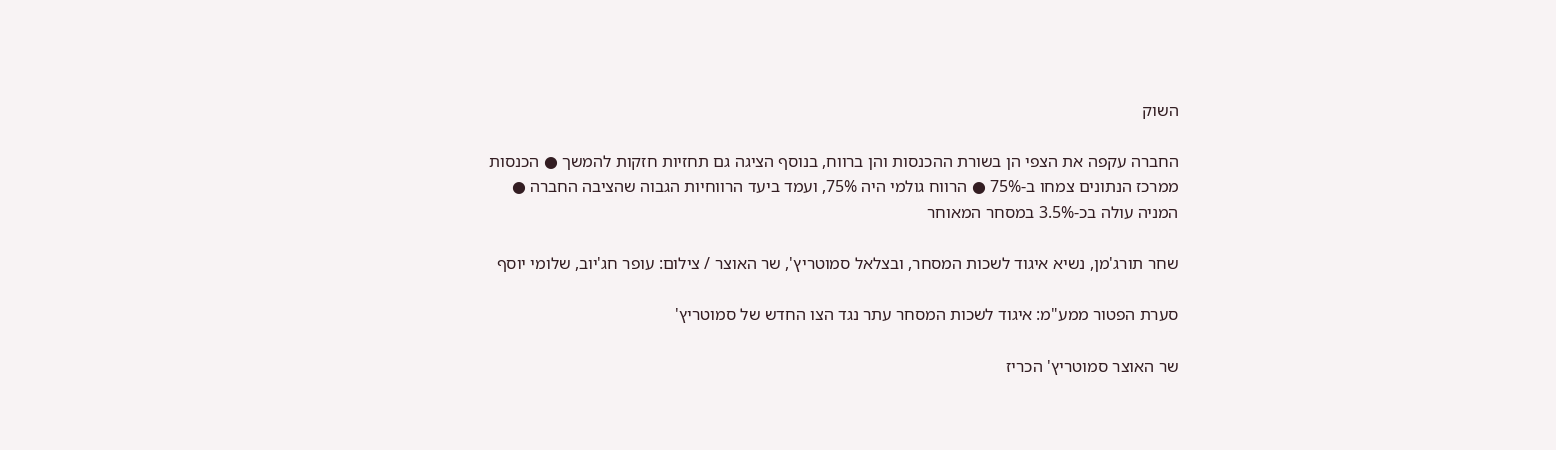השוק

החברה עקפה את הצפי הן בשורת ההכנסות והן ברווח, בנוסף הציגה גם תחזיות חזקות להמשך ● הכנסות ממרכז הנתונים צמחו ב-75% ● הרווח גולמי היה 75%, ועמד ביעד הרווחיות הגבוה שהציבה החברה ● המניה עולה בכ-3.5% במסחר המאוחר

שחר תורג'מן, נשיא איגוד לשכות המסחר, ובצלאל סמוטריץ', שר האוצר / צילום: עופר חג'יוב, שלומי יוסף

סערת הפטור ממע"מ: איגוד לשכות המסחר עתר נגד הצו החדש של סמוטריץ'

שר האוצר סמוטריץ' הכריז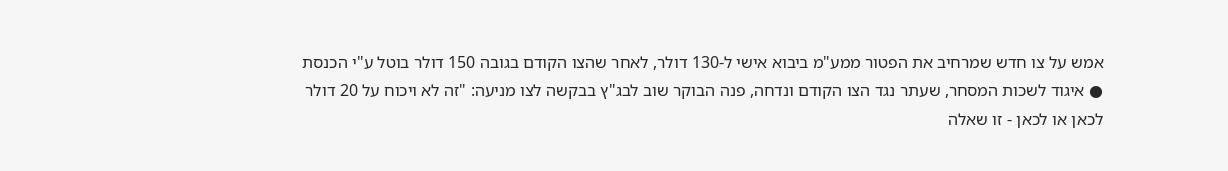אמש על צו חדש שמרחיב את הפטור ממע"מ ביבוא אישי ל-130 דולר, לאחר שהצו הקודם בגובה 150 דולר בוטל ע"י הכנסת ● איגוד לשכות המסחר, שעתר נגד הצו הקודם ונדחה, פנה הבוקר שוב לבג"ץ בבקשה לצו מניעה: "זה לא ויכוח על 20 דולר לכאן או לכאן - זו שאלה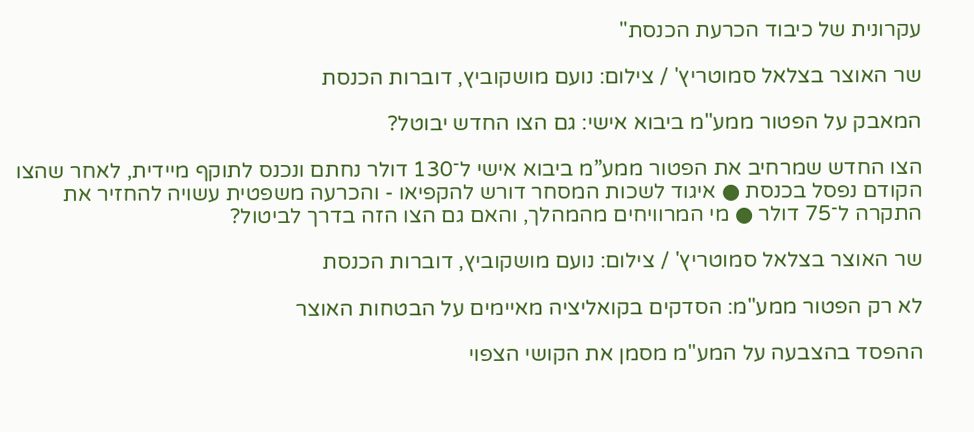עקרונית של כיבוד הכרעת הכנסת"

שר האוצר בצלאל סמוטריץ' / צילום: נועם מושקוביץ, דוברות הכנסת

המאבק על הפטור ממע"מ ביבוא אישי: גם הצו החדש יבוטל?

הצו החדש שמרחיב את הפטור ממע”מ ביבוא אישי ל־130 דולר נחתם ונכנס לתוקף מיידית, לאחר שהצו הקודם נפסל בכנסת ● איגוד לשכות המסחר דורש להקפיאו - והכרעה משפטית עשויה להחזיר את התקרה ל־75 דולר ● מי המרוויחים מהמהלך, והאם גם הצו הזה בדרך לביטול?

שר האוצר בצלאל סמוטריץ' / צילום: נועם מושקוביץ, דוברות הכנסת

לא רק הפטור ממע"מ: הסדקים בקואליציה מאיימים על הבטחות האוצר

ההפסד בהצבעה על המע"מ מסמן את הקושי הצפוי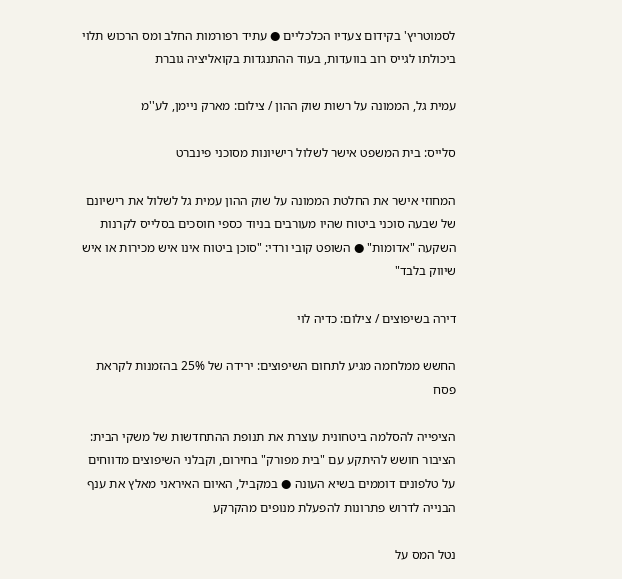לסמוטריץ' בקידום צעדיו הכלכליים ● עתיד רפורמות החלב ומס הרכוש תלוי ביכולתו לגייס רוב בוועדות, בעוד ההתנגדות בקואליציה גוברת

עמית גל, הממונה על רשות שוק ההון / צילום: מארק ניימן, לע''מ

סלייס: בית המשפט אישר לשלול רישיונות מסוכני פינברט

המחוזי אישר את החלטת הממונה על שוק ההון עמית גל לשלול את רישיונם של שבעה סוכני ביטוח שהיו מעורבים בניוד כספי חוסכים בסלייס לקרנות השקעה "אדומות" ● השופט קובי ורדי: "סוכן ביטוח אינו איש מכירות או איש שיווק בלבד"

דירה בשיפוצים / צילום: כדיה לוי

החשש ממלחמה מגיע לתחום השיפוצים: ירידה של 25% בהזמנות לקראת פסח

הציפייה להסלמה ביטחונית עוצרת את תנופת ההתחדשות של משקי הבית: הציבור חושש להיתקע עם "בית מפורק" בחירום, וקבלני השיפוצים מדווחים על טלפונים דוממים בשיא העונה ● במקביל, האיום האיראני מאלץ את ענף הבנייה לדרוש פתרונות להפעלת מנופים מהקרקע

נטל המס על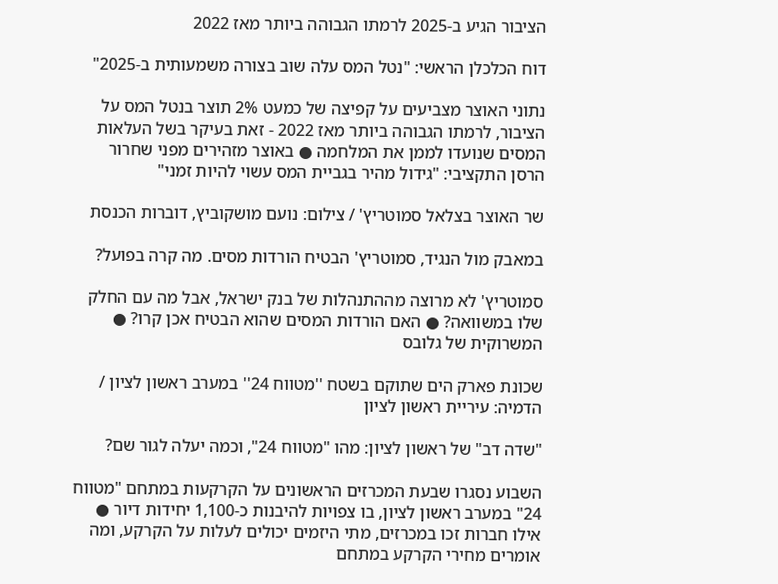הציבור הגיע ב-2025 לרמתו הגבוהה ביותר מאז 2022

דוח הכלכלן הראשי: "נטל המס עלה שוב בצורה משמעותית ב-2025"

נתוני האוצר מצביעים על קפיצה של כמעט 2% תוצר בנטל המס על הציבור, לרמתו הגבוהה ביותר מאז 2022 - זאת בעיקר בשל העלאות המסים שנועדו לממן את המלחמה ● באוצר מזהירים מפני שחרור הרסן התקציבי: "גידול מהיר בגביית המס עשוי להיות זמני"

שר האוצר בצלאל סמוטריץ' / צילום: נועם מושקוביץ, דוברות הכנסת

במאבק מול הנגיד, סמוטריץ' הבטיח הורדות מסים. מה קרה בפועל?

סמוטריץ' לא מרוצה מההתנהלות של בנק ישראל, אבל מה עם החלק שלו במשוואה? ● האם הורדות המסים שהוא הבטיח אכן קרו? ● המשרוקית של גלובס

שכונת פארק הים שתוקם בשטח ''מטווח 24'' במערב ראשון לציון / הדמיה: עיריית ראשון לציון

"שדה דב" של ראשון לציון: מהו "מטווח 24", וכמה יעלה לגור שם?

השבוע נסגרו שבעת המכרזים הראשונים על הקרקעות במתחם "מטווח 24" במערב ראשון לציון, בו צפויות להיבנות כ-1,100 יחידות דיור ● אילו חברות זכו במכרזים, מתי היזמים יכולים לעלות על הקרקע, ומה אומרים מחירי הקרקע במתחם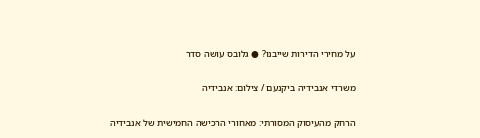על מחירי הדירות שייבנו? ● גלובס עושה סדר

משרדי אנבידיה ביקנעם / צילום: אנבידיה

הרחק מהעיסוק המסורתי: מאחורי הרכישה החמישית של אנבידיה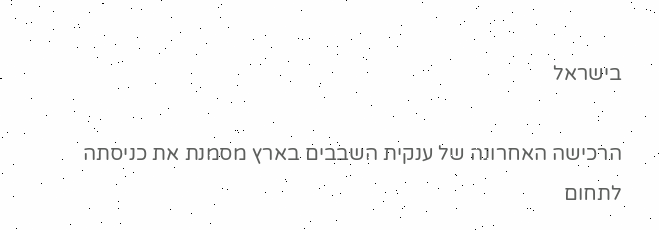בישראל

הרכישה האחרונה של ענקית השבבים בארץ מסמנת את כניסתה לתחום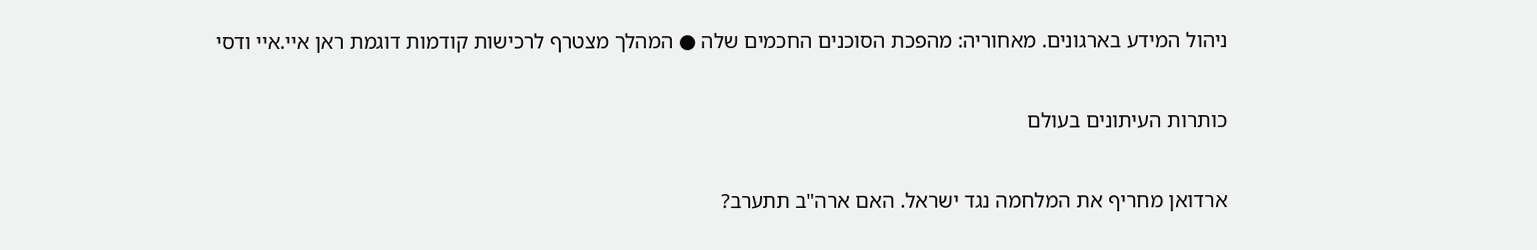ניהול המידע בארגונים. מאחוריה: מהפכת הסוכנים החכמים שלה ● המהלך מצטרף לרכישות קודמות דוגמת ראן איי.איי ודסי

כותרות העיתונים בעולם

ארדואן מחריף את המלחמה נגד ישראל. האם ארה"ב תתערב?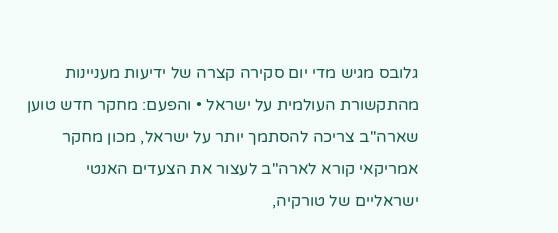גלובס מגיש מדי יום סקירה קצרה של ידיעות מעניינות מהתקשורת העולמית על ישראל • והפעם: מחקר חדש טוען שארה"ב צריכה להסתמך יותר על ישראל, מכון מחקר אמריקאי קורא לארה"ב לעצור את הצעדים האנטי ישראליים של טורקיה,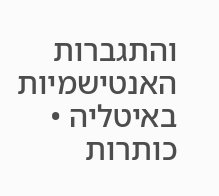והתגברות האנטישמיות באיטליה • כותרות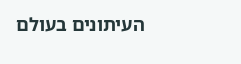העיתונים בעולם